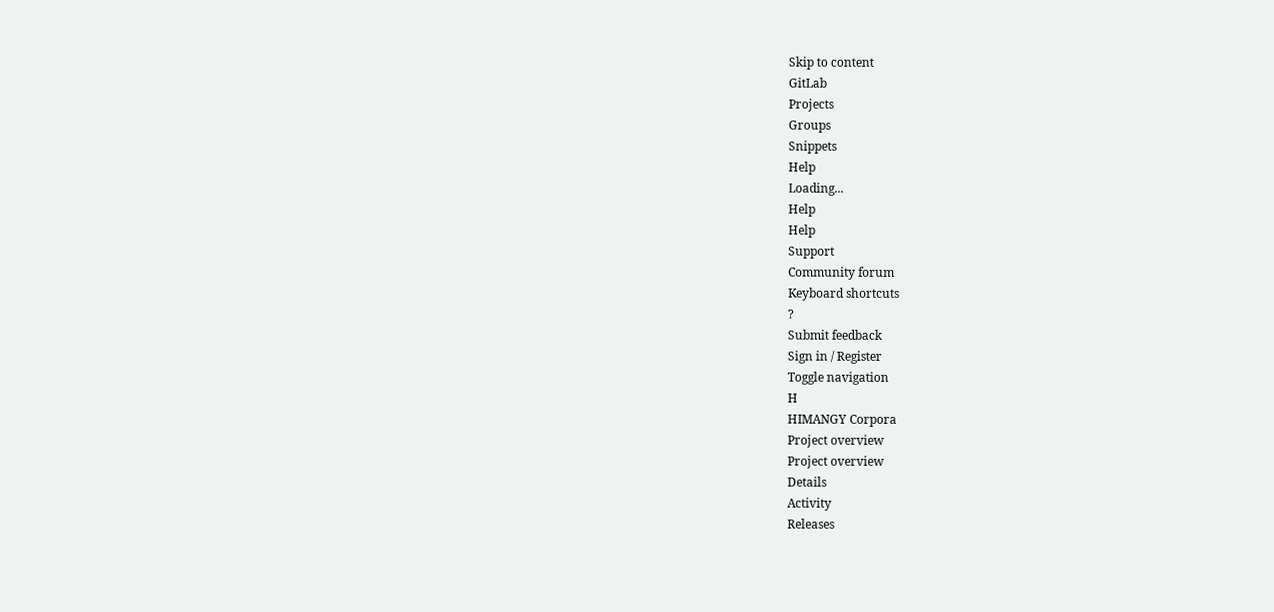Skip to content
GitLab
Projects
Groups
Snippets
Help
Loading...
Help
Help
Support
Community forum
Keyboard shortcuts
?
Submit feedback
Sign in / Register
Toggle navigation
H
HIMANGY Corpora
Project overview
Project overview
Details
Activity
Releases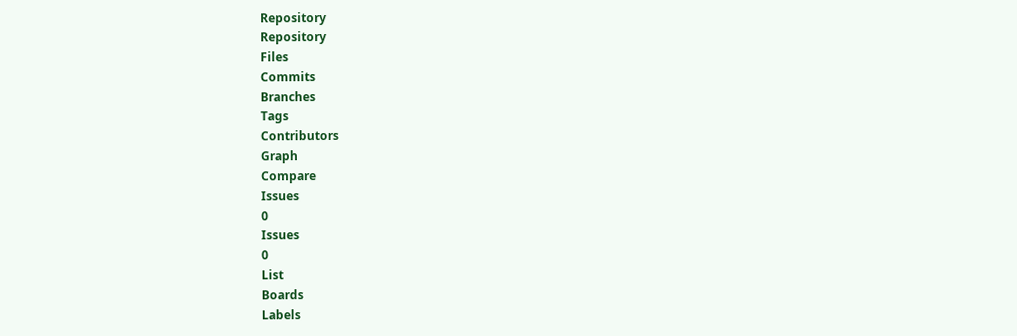Repository
Repository
Files
Commits
Branches
Tags
Contributors
Graph
Compare
Issues
0
Issues
0
List
Boards
Labels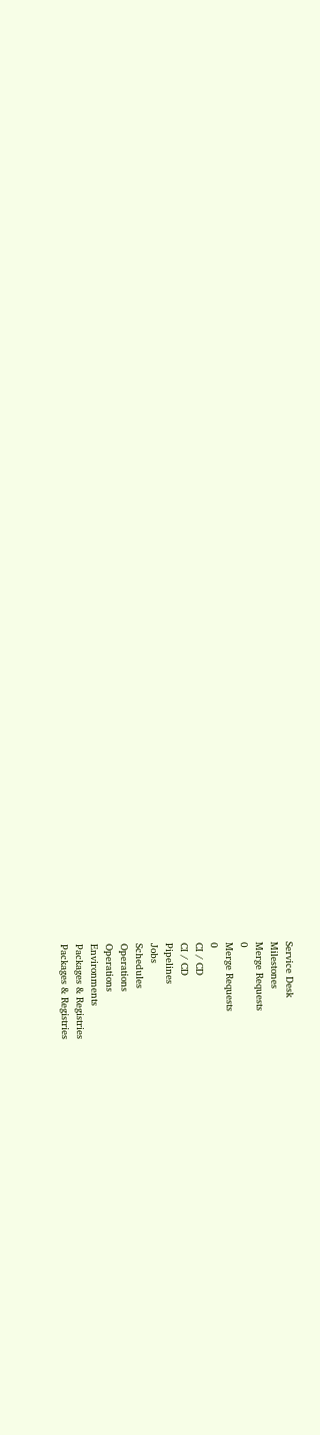Service Desk
Milestones
Merge Requests
0
Merge Requests
0
CI / CD
CI / CD
Pipelines
Jobs
Schedules
Operations
Operations
Environments
Packages & Registries
Packages & Registries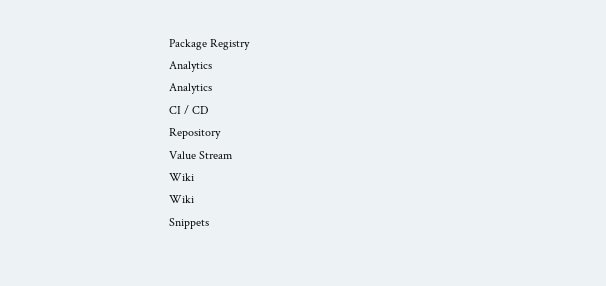Package Registry
Analytics
Analytics
CI / CD
Repository
Value Stream
Wiki
Wiki
Snippets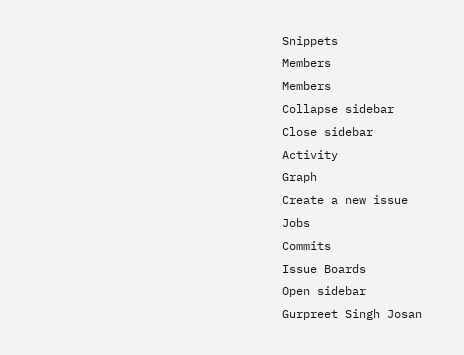Snippets
Members
Members
Collapse sidebar
Close sidebar
Activity
Graph
Create a new issue
Jobs
Commits
Issue Boards
Open sidebar
Gurpreet Singh Josan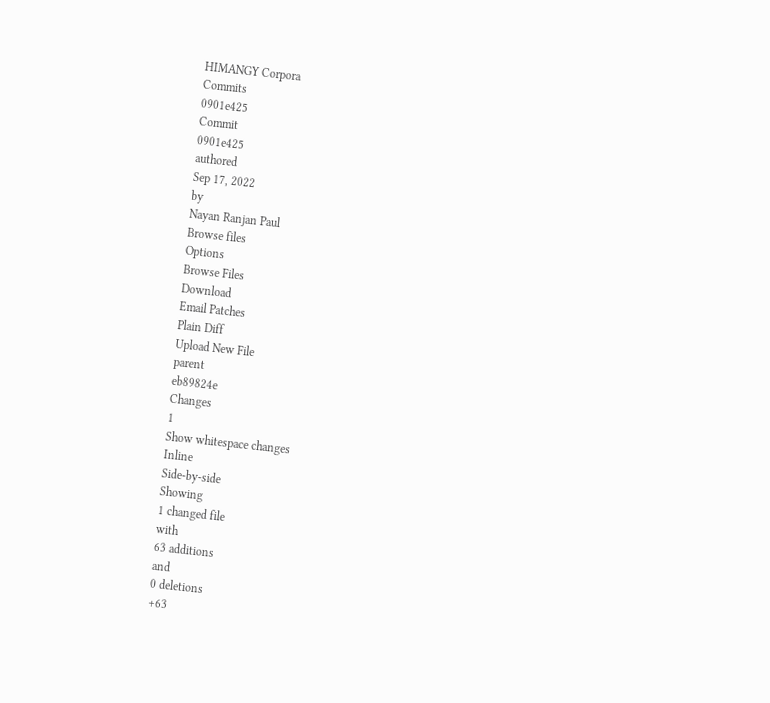HIMANGY Corpora
Commits
0901e425
Commit
0901e425
authored
Sep 17, 2022
by
Nayan Ranjan Paul
Browse files
Options
Browse Files
Download
Email Patches
Plain Diff
Upload New File
parent
eb89824e
Changes
1
Show whitespace changes
Inline
Side-by-side
Showing
1 changed file
with
63 additions
and
0 deletions
+63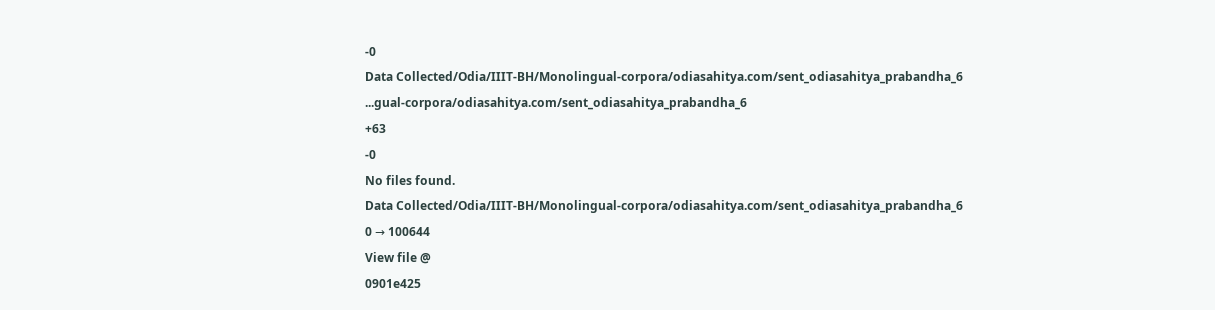-0
Data Collected/Odia/IIIT-BH/Monolingual-corpora/odiasahitya.com/sent_odiasahitya_prabandha_6
...gual-corpora/odiasahitya.com/sent_odiasahitya_prabandha_6
+63
-0
No files found.
Data Collected/Odia/IIIT-BH/Monolingual-corpora/odiasahitya.com/sent_odiasahitya_prabandha_6
0 → 100644
View file @
0901e425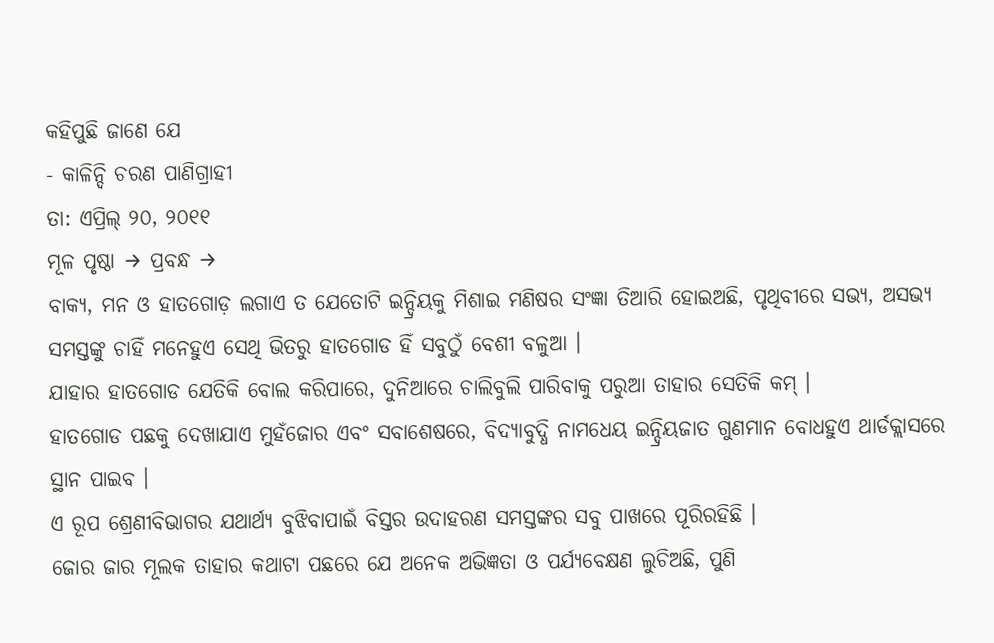କହିପୁଛି ଜାଣେ ଯେ
- କାଳିନ୍ଦି ଚରଣ ପାଣିଗ୍ରାହୀ
ତା: ଏପ୍ରିଲ୍ ୨୦, ୨୦୧୧
ମୂଳ ପୃଷ୍ଠା → ପ୍ରବନ୍ଧ →
ବାକ୍ୟ, ମନ ଓ ହାତଗୋଡ଼ ଲଗାଏ ତ ଯେତୋଟି ଇନ୍ଦ୍ରିୟକୁ ମିଶାଇ ମଣିଷର ସଂଜ୍ଞା ତିଆରି ହୋଇଅଛି, ପୃଥିବୀରେ ସଭ୍ୟ, ଅସଭ୍ୟ ସମସ୍ତଙ୍କୁ ଚାହିଁ ମନେହୁଏ ସେଥି ଭିତରୁ ହାତଗୋଡ ହିଁ ସବୁଠୁଁ ବେଶୀ ବଳୁଆ ।
ଯାହାର ହାତଗୋଡ ଯେତିକି ବୋଲ କରିପାରେ, ଦୁନିଆରେ ଚାଲିବୁଲି ପାରିବାକୁ ପରୁଆ ତାହାର ସେତିକି କମ୍ ।
ହାତଗୋଡ ପଛକୁ ଦେଖାଯାଏ ମୁହଁଜୋର ଏବଂ ସବାଶେଷରେ, ବିଦ୍ୟାବୁଦ୍ଧି ନାମଧେୟ ଇନ୍ଦ୍ରିୟଜାତ ଗୁଣମାନ ବୋଧହୁଏ ଥାର୍ଡକ୍ଲାସରେ ସ୍ଥାନ ପାଇବ ।
ଏ ରୂପ ଶ୍ରେଣୀବିଭାଗର ଯଥାର୍ଥ୍ୟ ବୁଝିବାପାଇଁ ବିସ୍ତର ଉଦାହରଣ ସମସ୍ତଙ୍କର ସବୁ ପାଖରେ ପୂରିରହିଛି ।
ଜୋର ଜାର ମୂଲକ ତାହାର କଥାଟା ପଛରେ ଯେ ଅନେକ ଅଭିଜ୍ଞତା ଓ ପର୍ଯ୍ୟବେକ୍ଷଣ ଲୁଚିଅଛି, ପୁଣି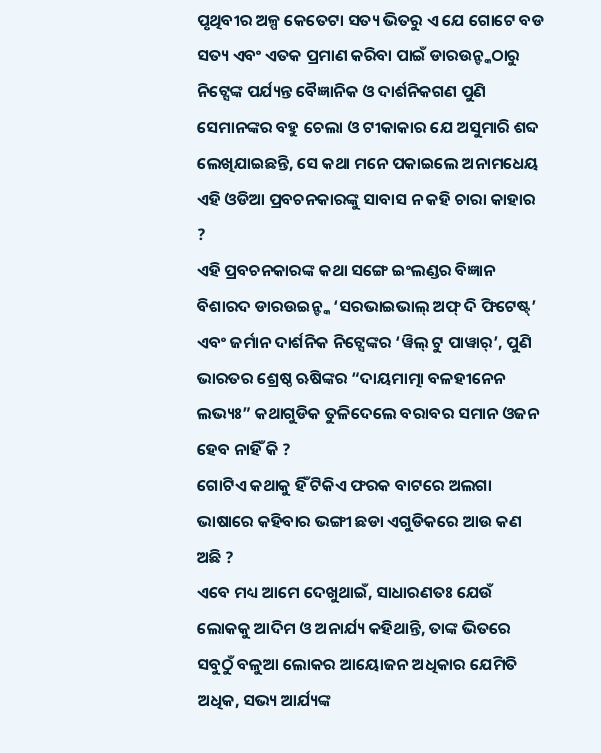ପୃଥିବୀର ଅଳ୍ପ କେତେଟା ସତ୍ୟ ଭିତରୁ ଏ ଯେ ଗୋଟେ ବଡ ସତ୍ୟ ଏବଂ ଏତକ ପ୍ରମାଣ କରିବା ପାଇଁ ଡାରଉନ୍ଙ୍କଠାରୁ ନିଟ୍ସେଙ୍କ ପର୍ଯ୍ୟନ୍ତ ବୈଜ୍ଞାନିକ ଓ ଦାର୍ଶନିକଗଣ ପୁଣି ସେମାନଙ୍କର ବହୁ ଚେଲା ଓ ଟୀକାକାର ଯେ ଅସୁମାରି ଶବ୍ଦ ଲେଖିଯାଇଛନ୍ତି, ସେ କଥା ମନେ ପକାଇଲେ ଅନାମଧେୟ ଏହି ଓଡିଆ ପ୍ରବଚନକାରଙ୍କୁ ସାବାସ ନ କହି ଚାରା କାହାର ?
ଏହି ପ୍ରବଚନକାରଙ୍କ କଥା ସଙ୍ଗେ ଇଂଲଣ୍ଡର ବିଜ୍ଞାନ ବିଶାରଦ ଡାରଉଇନ୍ଙ୍କ ‘ସରଭାଇଭାଲ୍ ଅଫ୍ ଦି ଫିଟେଷ୍ଟ୍’ ଏବଂ ଜର୍ମାନ ଦାର୍ଶନିକ ନିଟ୍ସେଙ୍କର ‘ୱିଲ୍ ଟୁ ପାୱାର୍’, ପୁଣି ଭାରତର ଶ୍ରେଷ୍ଠ ଋଷିଙ୍କର “ଦାୟମାତ୍ମା ବଳହୀନେନ ଲଭ୍ୟଃ” କଥାଗୁଡିକ ତୁଳିଦେଲେ ବରାବର ସମାନ ଓଜନ ହେବ ନାହିଁ କି ?
ଗୋଟିଏ କଥାକୁ ହିଁ ଟିକିଏ ଫରକ ବାଟରେ ଅଲଗା ଭାଷାରେ କହିବାର ଭଙ୍ଗୀ ଛଡା ଏଗୁଡିକରେ ଆଉ କଣ ଅଛି ?
ଏବେ ମଧ୍ୟ ଆମେ ଦେଖୁଥାଇଁ, ସାଧାରଣତଃ ଯେଉଁ ଲୋକକୁ ଆଦିମ ଓ ଅନାର୍ଯ୍ୟ କହିଥାନ୍ତି, ତାଙ୍କ ଭିତରେ ସବୁଠୁଁ ବଳୁଆ ଲୋକର ଆୟୋଜନ ଅଧିକାର ଯେମିତି ଅଧିକ, ସଭ୍ୟ ଆର୍ଯ୍ୟଙ୍କ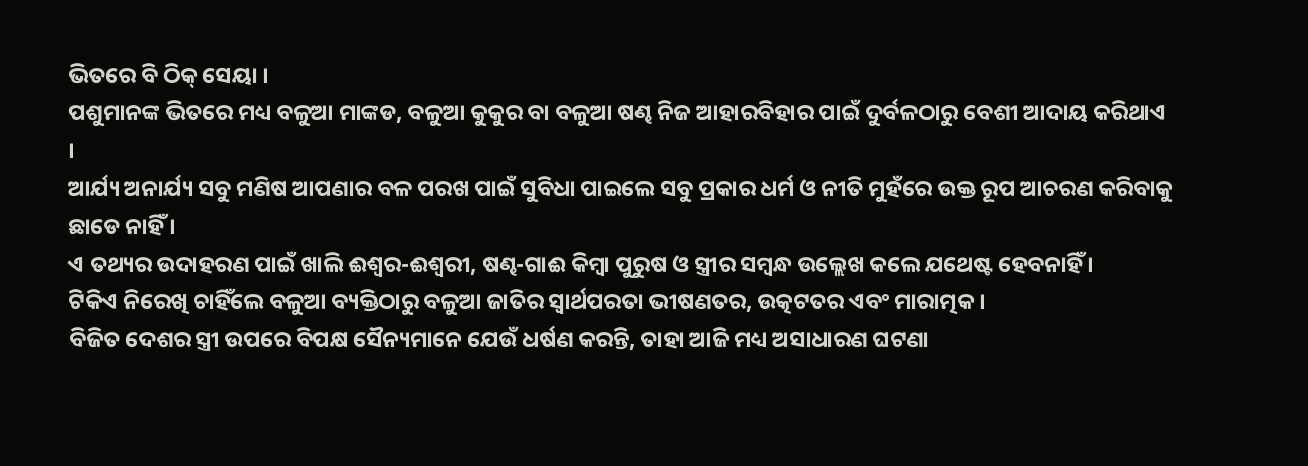ଭିତରେ ବି ଠିକ୍ ସେୟା ।
ପଶୁମାନଙ୍କ ଭିତରେ ମଧ୍ୟ ବଳୁଆ ମାଙ୍କଡ, ବଳୁଆ କୁକୁର ବା ବଳୁଆ ଷଣ୍ଢ ନିଜ ଆହାରବିହାର ପାଇଁ ଦୁର୍ବଳଠାରୁ ବେଶୀ ଆଦାୟ କରିଥାଏ ।
ଆର୍ଯ୍ୟ ଅନାର୍ଯ୍ୟ ସବୁ ମଣିଷ ଆପଣାର ବଳ ପରଖ ପାଇଁ ସୁବିଧା ପାଇଲେ ସବୁ ପ୍ରକାର ଧର୍ମ ଓ ନୀତି ମୁହଁରେ ଉକ୍ତ ରୂପ ଆଚରଣ କରିବାକୁ ଛାଡେ ନାହିଁ ।
ଏ ତଥ୍ୟର ଉଦାହରଣ ପାଇଁ ଖାଲି ଈଶ୍ବର-ଈଶ୍ବରୀ, ଷଣ୍ଢ-ଗାଈ କିମ୍ବା ପୁରୁଷ ଓ ସ୍ତ୍ରୀର ସମ୍ବନ୍ଧ ଉଲ୍ଲେଖ କଲେ ଯଥେଷ୍ଟ ହେବନାହିଁ ।
ଟିକିଏ ନିରେଖି ଚାହିଁଲେ ବଳୁଆ ବ୍ୟକ୍ତିଠାରୁ ବଳୁଆ ଜାତିର ସ୍ବାର୍ଥପରତା ଭୀଷଣତର, ଉତ୍କଟତର ଏବଂ ମାରାତ୍ମକ ।
ବିଜିତ ଦେଶର ସ୍ତ୍ରୀ ଉପରେ ବିପକ୍ଷ ସୈନ୍ୟମାନେ ଯେଉଁ ଧର୍ଷଣ କରନ୍ତି, ତାହା ଆଜି ମଧ୍ୟ ଅସାଧାରଣ ଘଟଣା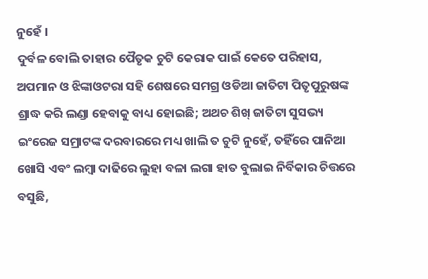ନୁହେଁ ।
ଦୁର୍ବଳ ବୋଲି ତାହାର ପୈତୃକ ଚୁଟି କେରାକ ପାଇଁ କେତେ ପରିହାସ, ଅପମାନ ଓ ଝିଙ୍କାଓଟରା ସହି ଶେଷରେ ସମଗ୍ର ଓଡିଆ ଜାତିଟା ପିତୃପୁରୁଷଙ୍କ ଶ୍ରାଦ୍ଧ କରି ଲଣ୍ଡା ହେବାକୁ ବାଧ୍ୟ ହୋଇଛି; ଅଥଚ ଶିଖ୍ ଜାତିଟା ସୁସଭ୍ୟ ଇଂରେଜ ସମ୍ରାଟଙ୍କ ଦରବାରରେ ମଧ୍ୟ ଖାଲି ତ ଚୁଟି ନୁହେଁ, ତହିଁରେ ପାନିଆ ଖୋସି ଏବଂ ଲମ୍ବା ଦାଢିରେ ଲୁହା ବଳା ଲଗା ହାତ ବୁଲାଇ ନିର୍ବିକାର ଚିତ୍ତରେ ବସୁଛି,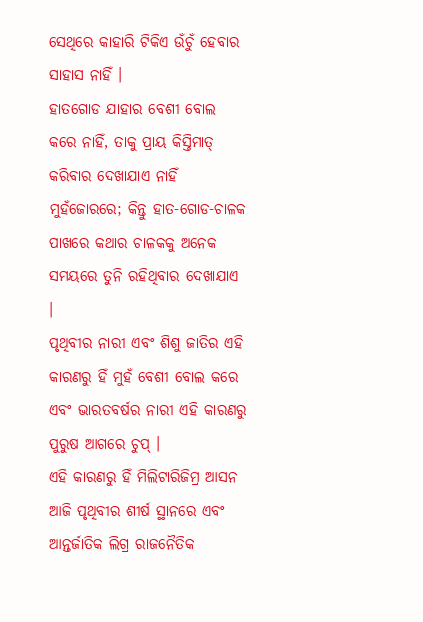ସେଥିରେ କାହାରି ଟିକିଏ ଉଁଚୁଁ ହେବାର ସାହାସ ନାହିଁ ।
ହାତଗୋଡ ଯାହାର ବେଶୀ ବୋଲ କରେ ନାହିଁ, ତାକୁ ପ୍ରାୟ କିସ୍ତିମାତ୍ କରିବାର ଦେଖାଯାଏ ନାହିଁ ମୁହଁଜୋରରେ; କିନ୍ତୁ ହାତ-ଗୋଡ-ଚାଳକ ପାଖରେ କଥାର ଚାଳକକୁ ଅନେକ ସମୟରେ ତୁନି ରହିଥିବାର ଦେଖାଯାଏ ।
ପୃଥିବୀର ନାରୀ ଏବଂ ଶିଶୁ ଜାତିର ଏହି କାରଣରୁ ହିଁ ମୁହଁ ବେଶୀ ବୋଲ କରେ ଏବଂ ଭାରତବର୍ଷର ନାରୀ ଏହି କାରଣରୁ ପୁରୁଷ ଆଗରେ ଚୁପ୍ ।
ଏହି କାରଣରୁ ହିଁ ମିଲିଟାରିଜିମ୍ର ଆସନ ଆଜି ପୃଥିବୀର ଶୀର୍ଷ ସ୍ଥାନରେ ଏବଂ ଆନ୍ତର୍ଜାତିକ ଲିଗ୍ର ରାଜନୈତିକ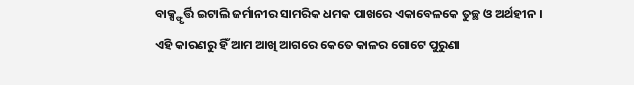ବାକ୍ସ୍ଫୃର୍ତ୍ତି ଇଟାଲି ଜର୍ମାନୀର ସାମରିକ ଧମକ ପାଖରେ ଏକାବେଳକେ ତୁଚ୍ଛ ଓ ଅର୍ଥହୀନ ।
ଏହି କାରଣରୁ ହିଁ ଆମ ଆଖି ଆଗରେ କେତେ କାଳର ଗୋଟେ ପୁରୁଣା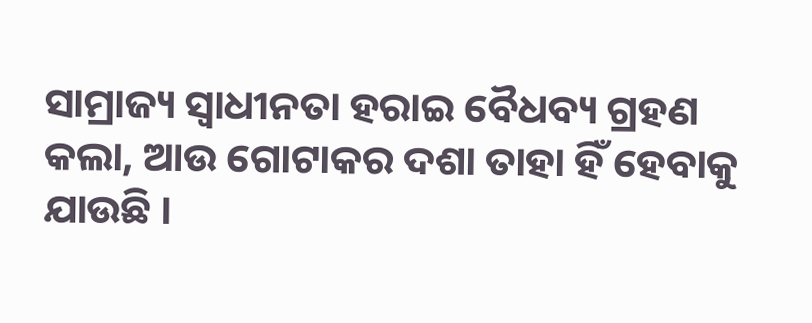ସାମ୍ରାଜ୍ୟ ସ୍ବାଧୀନତା ହରାଇ ବୈଧବ୍ୟ ଗ୍ରହଣ କଲା, ଆଉ ଗୋଟାକର ଦଶା ତାହା ହିଁ ହେବାକୁ ଯାଉଛି ।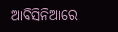ଆବିସିନିଆରେ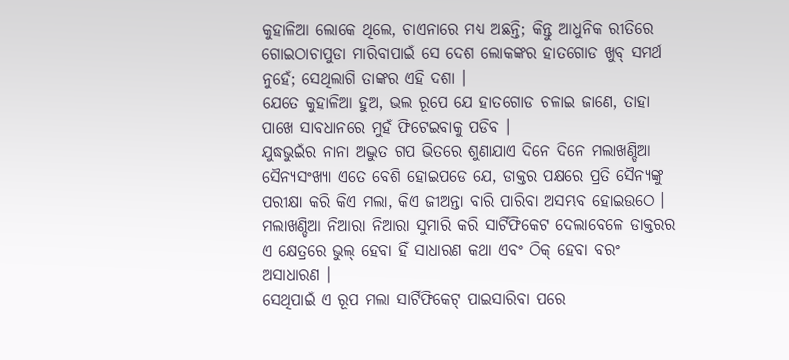କୁହାଳିଆ ଲୋକେ ଥିଲେ, ଚାଏନାରେ ମଧ୍ୟ ଅଛନ୍ତି; କିନ୍ତୁ ଆଧୁନିକ ରୀତିରେ ଗୋଇଠାଚାପୁଡା ମାରିବାପାଇଁ ସେ ଦେଶ ଲୋକଙ୍କର ହାତଗୋଡ ଖୁବ୍ ସମର୍ଥ ନୁହେଁ; ସେଥିଲାଗି ତାଙ୍କର ଏହି ଦଶା ।
ଯେତେ କୁହାଳିଆ ହୁଅ, ଭଲ ରୂପେ ଯେ ହାତଗୋଡ ଚଳାଇ ଜାଣେ, ତାହା ପାଖେ ସାବଧାନରେ ମୁହଁ ଫିଟେଇବାକୁ ପଡିବ ।
ଯୁଦ୍ଧଭୁଇଁର ନାନା ଅଦ୍ଭୁତ ଗପ ଭିତରେ ଶୁଣାଯାଏ ଦିନେ ଦିନେ ମଲାଖଣ୍ଡିଆ ସୈନ୍ୟସଂଖ୍ୟା ଏତେ ବେଶି ହୋଇପଡେ ଯେ, ଡାକ୍ତର ପକ୍ଷରେ ପ୍ରତି ସୈନ୍ୟଙ୍କୁ ପରୀକ୍ଷା କରି କିଏ ମଲା, କିଏ ଜୀଅନ୍ତା ବାରି ପାରିବା ଅସମ୍ଭବ ହୋଇଉଠେ ।
ମଲାଖଣ୍ଡିଆ ନିଆରା ନିଆରା ସୁମାରି କରି ସାର୍ଟିଫିକେଟ ଦେଲାବେଳେ ଡାକ୍ତରର ଏ କ୍ଷେତ୍ରରେ ଭୁଲ୍ ହେବା ହିଁ ସାଧାରଣ କଥା ଏବଂ ଠିକ୍ ହେବା ବରଂ ଅସାଧାରଣ ।
ସେଥିପାଇଁ ଏ ରୂପ ମଲା ସାର୍ଟିଫିକେଟ୍ ପାଇସାରିବା ପରେ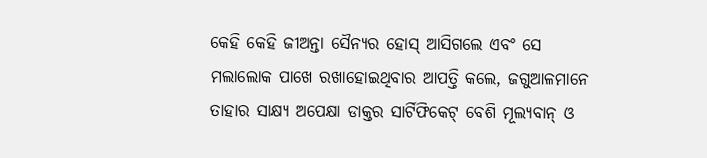କେହି କେହି ଜୀଅନ୍ତା ସୈନ୍ୟର ହୋସ୍ ଆସିଗଲେ ଏବଂ ସେ ମଲାଲୋକ ପାଖେ ରଖାହୋଇଥିବାର ଆପତ୍ତି କଲେ, ଜଗୁଆଳମାନେ ତାହାର ସାକ୍ଷ୍ୟ ଅପେକ୍ଷା ଡାକ୍ତର ସାର୍ଟିଫିକେଟ୍ ବେଶି ମୂଲ୍ୟବାନ୍ ଓ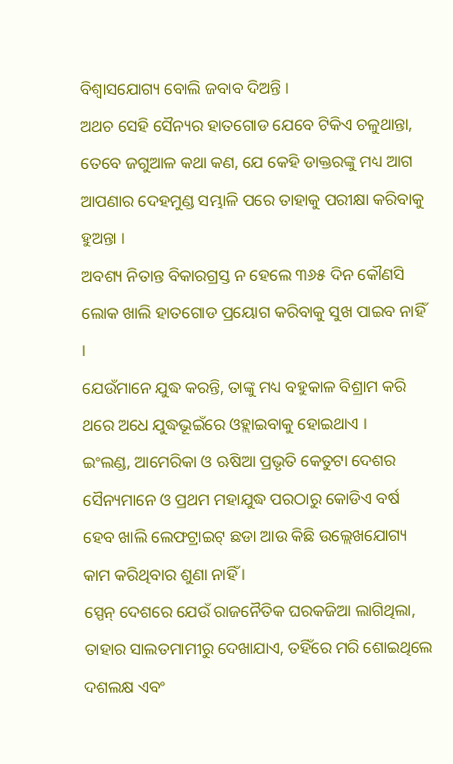ବିଶ୍ବାସଯୋଗ୍ୟ ବୋଲି ଜବାବ ଦିଅନ୍ତି ।
ଅଥଚ ସେହି ସୈନ୍ୟର ହାତଗୋଡ ଯେବେ ଟିକିଏ ଚଳୁଥାନ୍ତା, ତେବେ ଜଗୁଆଳ କଥା କଣ, ଯେ କେହି ଡାକ୍ତରଙ୍କୁ ମଧ୍ୟ ଆଗ ଆପଣାର ଦେହମୁଣ୍ଡ ସମ୍ଭାଳି ପରେ ତାହାକୁ ପରୀକ୍ଷା କରିବାକୁ ହୁଅନ୍ତା ।
ଅବଶ୍ୟ ନିତାନ୍ତ ବିକାରଗ୍ରସ୍ତ ନ ହେଲେ ୩୬୫ ଦିନ କୌଣସି ଲୋକ ଖାଲି ହାତଗୋଡ ପ୍ରୟୋଗ କରିବାକୁ ସୁଖ ପାଇବ ନାହିଁ ।
ଯେଉଁମାନେ ଯୁଦ୍ଧ କରନ୍ତି, ତାଙ୍କୁ ମଧ୍ୟ ବହୁକାଳ ବିଶ୍ରାମ କରି ଥରେ ଅଧେ ଯୁଦ୍ଧଭୂଇଁରେ ଓହ୍ଲାଇବାକୁ ହୋଇଥାଏ ।
ଇଂଲଣ୍ଡ, ଆମେରିକା ଓ ଋଷିଆ ପ୍ରଭୃତି କେତୁଟା ଦେଶର ସୈନ୍ୟମାନେ ଓ ପ୍ରଥମ ମହାଯୁଦ୍ଧ ପରଠାରୁ କୋଡିଏ ବର୍ଷ ହେବ ଖାଲି ଲେଫଟ୍ରାଇଟ୍ ଛଡା ଆଉ କିଛି ଉଲ୍ଲେଖଯୋଗ୍ୟ କାମ କରିଥିବାର ଶୁଣା ନାହିଁ ।
ସ୍ପେନ୍ ଦେଶରେ ଯେଉଁ ରାଜନୈତିକ ଘରକଜିଆ ଲାଗିଥିଲା, ତାହାର ସାଲତମାମୀରୁ ଦେଖାଯାଏ, ତହିଁରେ ମରି ଶୋଇଥିଲେ ଦଶଲକ୍ଷ ଏବଂ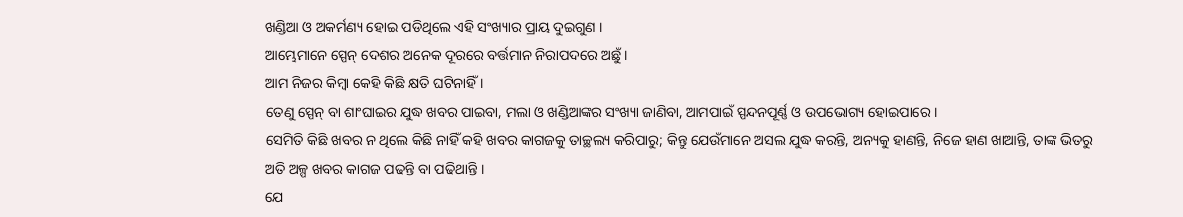ଖଣ୍ଡିଆ ଓ ଅକର୍ମଣ୍ୟ ହୋଇ ପଡିଥିଲେ ଏହି ସଂଖ୍ୟାର ପ୍ରାୟ ଦୁଇଗୁଣ ।
ଆମ୍ଭେମାନେ ସ୍ପେନ୍ ଦେଶର ଅନେକ ଦୂରରେ ବର୍ତ୍ତମାନ ନିରାପଦରେ ଅଛୁଁ ।
ଆମ ନିଜର କିମ୍ବା କେହି କିଛି କ୍ଷତି ଘଟିନାହିଁ ।
ତେଣୁ ସ୍ପେନ୍ ବା ଶାଂଘାଇର ଯୁଦ୍ଧ ଖବର ପାଇବା, ମଲା ଓ ଖଣ୍ଡିଆଙ୍କର ସଂଖ୍ୟା ଜାଣିବା, ଆମପାଇଁ ସ୍ପନ୍ଦନପୂର୍ଣ୍ଣ ଓ ଉପଭୋଗ୍ୟ ହୋଇପାରେ ।
ସେମିତି କିଛି ଖବର ନ ଥିଲେ କିଛି ନାହିଁ କହି ଖବର କାଗଜକୁ ତାଚ୍ଛଲ୍ୟ କରିପାରୁ; କିନ୍ତୁ ଯେଉଁମାନେ ଅସଲ ଯୁଦ୍ଧ କରନ୍ତି, ଅନ୍ୟକୁ ହାଣନ୍ତି, ନିଜେ ହାଣ ଖାଆନ୍ତି, ତାଙ୍କ ଭିତରୁ ଅତି ଅଳ୍ପ ଖବର କାଗଜ ପଢନ୍ତି ବା ପଢିଥାନ୍ତି ।
ଯେ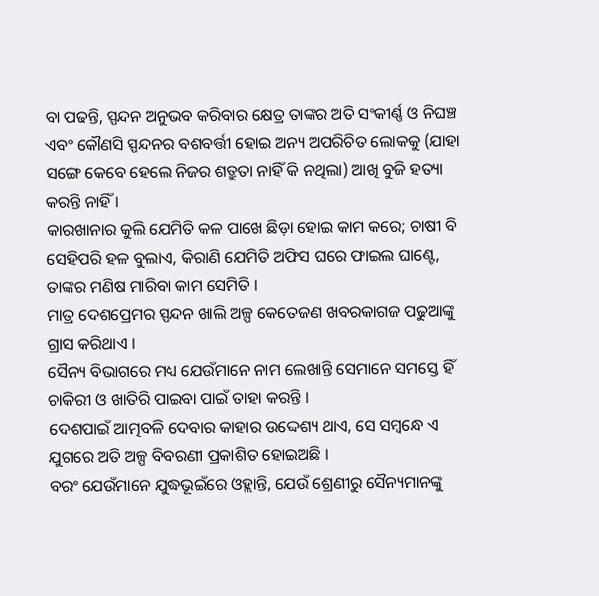ବା ପଢନ୍ତି, ସ୍ପନ୍ଦନ ଅନୁଭବ କରିବାର କ୍ଷେତ୍ର ତାଙ୍କର ଅତି ସଂକୀର୍ଣ୍ଣ ଓ ନିଘଞ୍ଚ ଏବଂ କୌଣସି ସ୍ପନ୍ଦନର ବଶବର୍ତ୍ତୀ ହୋଇ ଅନ୍ୟ ଅପରିଚିତ ଲୋକକୁ (ଯାହା ସଙ୍ଗେ କେବେ ହେଲେ ନିଜର ଶତ୍ରୁତା ନାହିଁ କି ନଥିଲା) ଆଖି ବୁଜି ହତ୍ୟା କରନ୍ତି ନାହିଁ ।
କାରଖାନାର କୁଲି ଯେମିତି କଳ ପାଖେ ଛିଡ଼ା ହୋଇ କାମ କରେ; ଚାଷୀ ବି ସେହିପରି ହଳ ବୁଲାଏ, କିରାଣି ଯେମିତି ଅଫିସ ଘରେ ଫାଇଲ ଘାଣ୍ଟେ, ତାଙ୍କର ମଣିଷ ମାରିବା କାମ ସେମିତି ।
ମାତ୍ର ଦେଶପ୍ରେମର ସ୍ପନ୍ଦନ ଖାଲି ଅଳ୍ପ କେତେଜଣ ଖବରକାଗଜ ପଢୁଆଙ୍କୁ ଗ୍ରାସ କରିଥାଏ ।
ସୈନ୍ୟ ବିଭାଗରେ ମଧ୍ୟ ଯେଉଁମାନେ ନାମ ଲେଖାନ୍ତି ସେମାନେ ସମସ୍ତେ ହିଁ ଚାକିରୀ ଓ ଖାତିରି ପାଇବା ପାଇଁ ତାହା କରନ୍ତି ।
ଦେଶପାଇଁ ଆତ୍ମବଳି ଦେବାର କାହାର ଉଦ୍ଦେଶ୍ୟ ଥାଏ, ସେ ସମ୍ବନ୍ଧେ ଏ ଯୁଗରେ ଅତି ଅଳ୍ପ ବିବରଣୀ ପ୍ରକାଶିତ ହୋଇଅଛି ।
ବରଂ ଯେଉଁମାନେ ଯୁଦ୍ଧଭୂଇଁରେ ଓହ୍ଲାନ୍ତି, ଯେଉଁ ଶ୍ରେଣୀରୁ ସୈନ୍ୟମାନଙ୍କୁ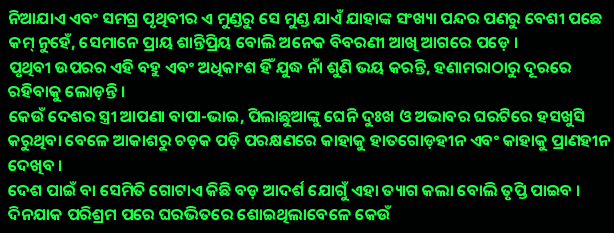ନିଆଯାଏ ଏବଂ ସମଗ୍ର ପୃଥିବୀର ଏ ମୁଣ୍ଡରୁ ସେ ମୁଣ୍ଡ ଯାଏଁ ଯାହାଙ୍କ ସଂଖ୍ୟା ପନ୍ଦର ପଣରୁ ବେଶୀ ପଛେ କମ୍ ନୁହେଁ, ସେମାନେ ପ୍ରାୟ ଶାନ୍ତିପ୍ରିୟ ବୋଲି ଅନେକ ବିବରଣୀ ଆଖି ଆଗରେ ପଡ଼େ ।
ପୃଥିବୀ ଉପରର ଏହି ବହୁ ଏବଂ ଅଧିକାଂଶ ହିଁ ଯୁଦ୍ଧ ନାଁ ଶୁଣି ଭୟ କରନ୍ତି, ହଣାମରାଠାରୁ ଦୂରରେ ରହିବାକୁ ଲୋଡ଼ନ୍ତି ।
କେଉଁ ଦେଶର ସ୍ତ୍ରୀ ଆପଣା ବାପା-ଭାଇ, ପିଲାଛୁଆଙ୍କୁ ଘେନି ଦୁଃଖ ଓ ଅଭାବର ଘରଟିରେ ହସଖୁସି କରୁଥିବା ବେଳେ ଆକାଶରୁ ଚଡ଼କ ପଡ଼ି ପରକ୍ଷଣରେ କାହାକୁ ହାତଗୋଡ଼ହୀନ ଏବଂ କାହାକୁ ପ୍ରାଣହୀନ ଦେଖିବ ।
ଦେଶ ପାଇଁ ବା ସେମିତି ଗୋଟାଏ କିଛି ବଡ଼ ଆଦର୍ଶ ଯୋଗୁଁ ଏହା ତ୍ୟାଗ କଲା ବୋଲି ତୃପ୍ତି ପାଇବ ।
ଦିନଯାକ ପରିଶ୍ରମ ପରେ ଘରଭିତରେ ଶୋଇଥିଲାବେଳେ କେଉଁ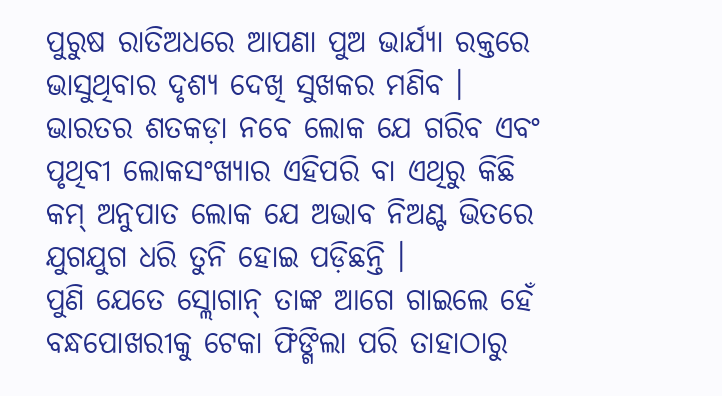ପୁରୁଷ ରାତିଅଧରେ ଆପଣା ପୁଅ ଭାର୍ଯ୍ୟା ରକ୍ତରେ ଭାସୁଥିବାର ଦୃଶ୍ୟ ଦେଖି ସୁଖକର ମଣିବ ।
ଭାରତର ଶତକଡ଼ା ନବେ ଲୋକ ଯେ ଗରିବ ଏବଂ ପୃଥିବୀ ଲୋକସଂଖ୍ୟାର ଏହିପରି ବା ଏଥିରୁ କିଛି କମ୍ ଅନୁପାତ ଲୋକ ଯେ ଅଭାବ ନିଅଣ୍ଟ ଭିତରେ ଯୁଗଯୁଗ ଧରି ତୁନି ହୋଇ ପଡ଼ିଛନ୍ତି ।
ପୁଣି ଯେତେ ସ୍ଲୋଗାନ୍ ତାଙ୍କ ଆଗେ ଗାଇଲେ ହେଁ ବନ୍ଧପୋଖରୀକୁ ଟେକା ଫିଙ୍ଗିଲା ପରି ତାହାଠାରୁ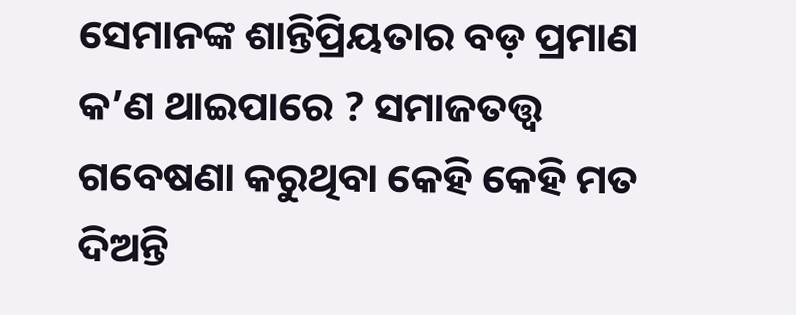ସେମାନଙ୍କ ଶାନ୍ତିପ୍ରିୟତାର ବଡ଼ ପ୍ରମାଣ କ’ଣ ଥାଇପାରେ ? ସମାଜତତ୍ତ୍ବ ଗବେଷଣା କରୁଥିବା କେହି କେହି ମତ ଦିଅନ୍ତି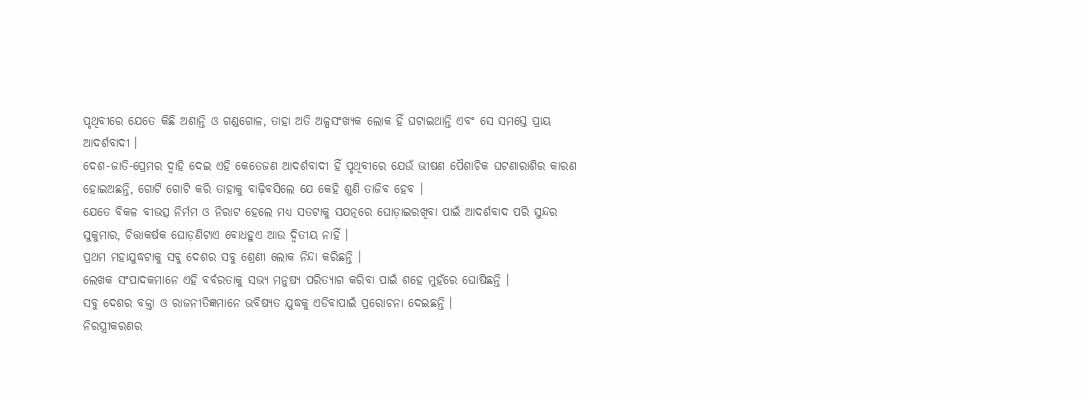ପୃଥିବୀରେ ଯେତେ କିଛି ଅଶାନ୍ତି ଓ ଗଣ୍ଡଗୋଳ, ତାହା ଅତି ଅଳ୍ପସଂଖ୍ୟକ ଲୋକ ହିଁ ଘଟାଇଥାନ୍ତି ଏବଂ ସେ ସମସ୍ତେ ପ୍ରାୟ ଆଦର୍ଶବାଦୀ ।
ଦେଶ-ଜାତି-ପ୍ରେମର ଦ୍ବାହି ଦେଇ ଏହି କେତେଜଣ ଆଦର୍ଶବାଦୀ ହିଁ ପୃଥିବୀରେ ଯେଉଁ ଭୀଷଣ ପୈଶାଚିକ ଘଟଣାରାଶିର କାରଣ ହୋଇଅଛନ୍ତି, ଗୋଟି ଗୋଟି କରି ତାହାକୁ ବାଢ଼ିବସିଲେ ଯେ କେହି ଶୁଣି ତାଜିବ ହେବ ।
ଯେତେ ବିକଳ ବୀଭତ୍ସ ନିର୍ମମ ଓ ନିରାଟ ହେଲେ ମଧ୍ୟ ସତଟାକୁ ସଯତ୍ନରେ ଘୋଡ଼ାଇରଖିବା ପାଇଁ ଆଦର୍ଶବାଦ ପରି ସୁନ୍ଦର ସୁକୁମାର, ଚିତ୍ତାକର୍ଷକ ଘୋଡ଼ଣିଟାଏ ବୋଧହୁଏ ଆଉ ଦ୍ବିତୀୟ ନାହିଁ ।
ପ୍ରଥମ ମହାଯୁଦ୍ଧଟାକୁ ସବୁ ଦେଶର ସବୁ ଶ୍ରେଣୀ ଲୋକ ନିନ୍ଦା କରିଛନ୍ତି ।
ଲେଖକ ସଂପାଦକମାନେ ଏହି ବର୍ବରତାକୁ ସଭ୍ୟ ମନୁଷ୍ୟ ପରିତ୍ୟାଗ କରିବା ପାଇଁ ଶହେ ମୁହଁରେ ଘୋଷିଛନ୍ତି ।
ସବୁ ଦେଶର ବକ୍ତା ଓ ରାଜନୀତିଜ୍ଞମାନେ ଭବିଷ୍ୟତ ଯୁଦ୍ଧକୁ ଏଡିବାପାଇଁ ପ୍ରରୋଚନା ଦେଇଛନ୍ତି ।
ନିରସ୍ତ୍ରୀକରଣର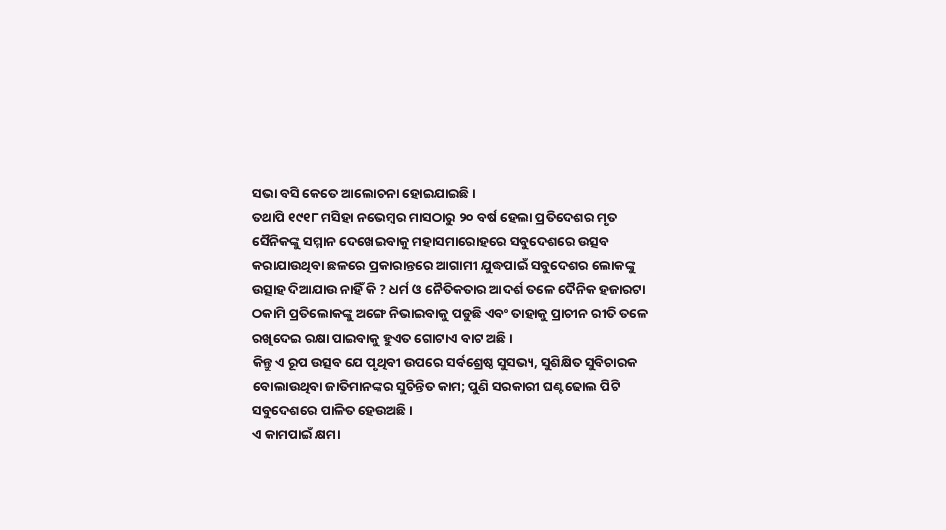ସଭା ବସି କେତେ ଆଲୋଚନା ହୋଇଯାଇଛି ।
ତଥାପି ୧୯୧୮ ମସିହା ନଭେମ୍ବର ମାସଠାରୁ ୨୦ ବର୍ଷ ହେଲା ପ୍ରତିଦେଶର ମୃତ ସୈନିକଙ୍କୁ ସମ୍ମାନ ଦେଖେଇବାକୁ ମହାସମାରୋହରେ ସବୁଦେଶରେ ଉତ୍ସବ କରାଯାଉଥିବା ଛଳରେ ପ୍ରକାରାନ୍ତରେ ଆଗାମୀ ଯୁଦ୍ଧପାଇଁ ସବୁଦେଶର ଲୋକଙ୍କୁ ଉତ୍ସାହ ଦିଆଯାଉ ନାହିଁ କି ? ଧର୍ମ ଓ ନୈତିକତାର ଆଦର୍ଶ ତଳେ ଦୈନିକ ହଜାରଟା ଠକାମି ପ୍ରତିଲୋକଙ୍କୁ ଅଙ୍ଗେ ନିଭାଇବାକୁ ପଡୁଛି ଏବଂ ତାହାକୁ ପ୍ରାଚୀନ ରୀତି ତଳେ ରଖିଦେଇ ରକ୍ଷା ପାଇବାକୁ ହୁଏତ ଗୋଟାଏ ବାଟ ଅଛି ।
କିନ୍ତୁ ଏ ରୂପ ଉତ୍ସବ ଯେ ପୃଥିବୀ ଉପରେ ସର୍ବଶ୍ରେଷ୍ଠ ସୁସଭ୍ୟ, ସୁଶିକ୍ଷିତ ସୁବିଚାରକ ବୋଲାଉଥିବା ଜାତିମାନଙ୍କର ସୁଚିନ୍ତିତ କାମ; ପୁଣି ସରକାରୀ ଘଣ୍ଟଢୋଲ ପିଟି ସବୁଦେଶରେ ପାଳିତ ହେଉଅଛି ।
ଏ କାମପାଇଁ କ୍ଷମା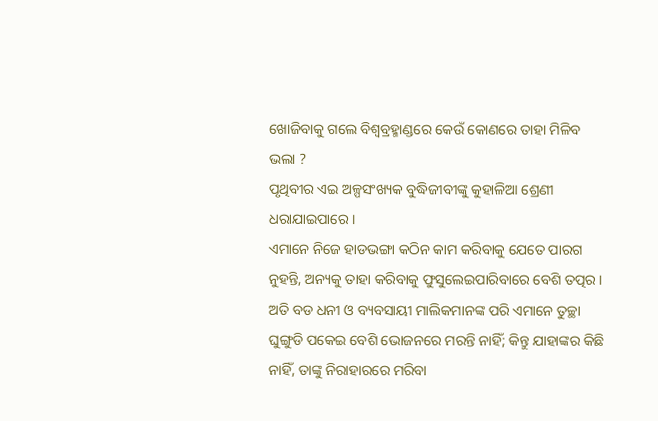ଖୋଜିବାକୁ ଗଲେ ବିଶ୍ବବ୍ରହ୍ମାଣ୍ଡରେ କେଉଁ କୋଣରେ ତାହା ମିଳିବ ଭଲା ?
ପୃଥିବୀର ଏଇ ଅଳ୍ପସଂଖ୍ୟକ ବୁଦ୍ଧିଜୀବୀଙ୍କୁ କୁହାଳିଆ ଶ୍ରେଣୀ ଧରାଯାଇପାରେ ।
ଏମାନେ ନିଜେ ହାଡଭଙ୍ଗା କଠିନ କାମ କରିବାକୁ ଯେତେ ପାରଗ ନୁହନ୍ତି, ଅନ୍ୟକୁ ତାହା କରିବାକୁ ଫୁସୁଲେଇପାରିବାରେ ବେଶି ତତ୍ପର ।
ଅତି ବଡ ଧନୀ ଓ ବ୍ୟବସାୟୀ ମାଲିକମାନଙ୍କ ପରି ଏମାନେ ତୁଚ୍ଛା ଘୁଙ୍ଗୁଡି ପକେଇ ବେଶି ଭୋଜନରେ ମରନ୍ତି ନାହିଁ; କିନ୍ତୁ ଯାହାଙ୍କର କିଛି ନାହିଁ, ତାଙ୍କୁ ନିରାହାରରେ ମରିବା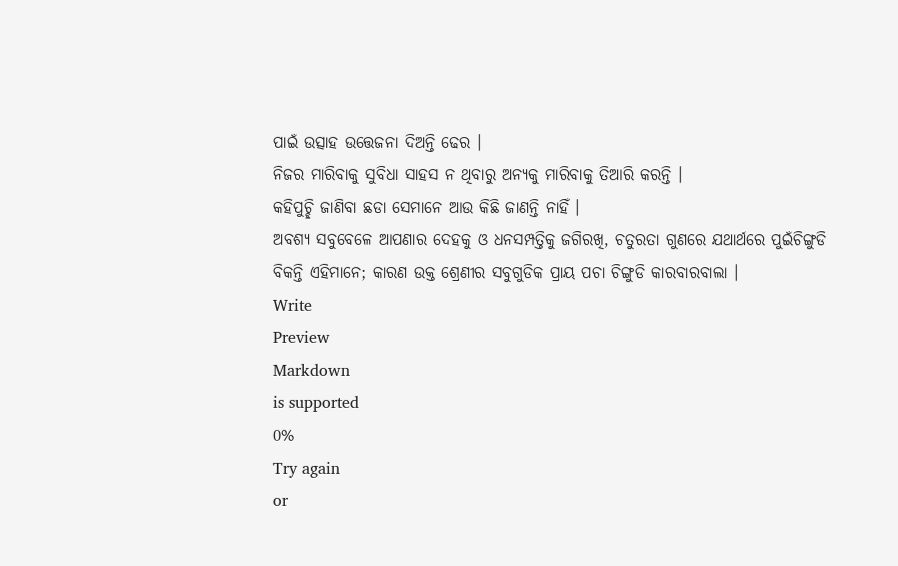ପାଇଁ ଉତ୍ସାହ ଉତ୍ତେଜନା ଦିଅନ୍ତି ଢେର ।
ନିଜର ମାରିବାକୁ ସୁବିଧା ସାହସ ନ ଥିବାରୁ ଅନ୍ୟକୁ ମାରିବାକୁ ତିଆରି କରନ୍ତି ।
କହିପୁଚ୍ଛି ଜାଣିବା ଛଡା ସେମାନେ ଆଉ କିଛି ଜାଣନ୍ତି ନାହିଁ ।
ଅବଶ୍ୟ ସବୁବେଳେ ଆପଣାର ଦେହକୁ ଓ ଧନସମ୍ପତ୍ତିକୁ ଜଗିରଖି, ଚତୁରତା ଗୁଣରେ ଯଥାର୍ଥରେ ପୁଇଁଚିଙ୍ଗୁଡି ବିକନ୍ତି ଏହିମାନେ; କାରଣ ଉକ୍ତ ଶ୍ରେଣୀର ସବୁଗୁଡିକ ପ୍ରାୟ ପଚା ଚିଙ୍ଗୁଡି କାରବାରବାଲା ।
Write
Preview
Markdown
is supported
0%
Try again
or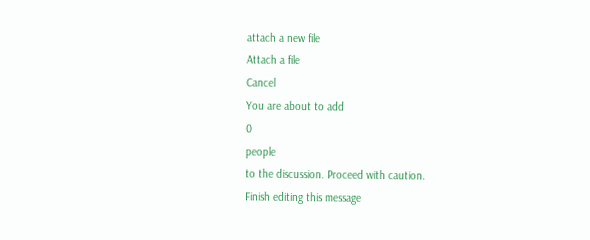attach a new file
Attach a file
Cancel
You are about to add
0
people
to the discussion. Proceed with caution.
Finish editing this message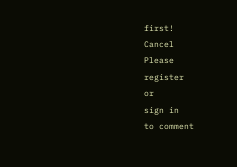first!
Cancel
Please
register
or
sign in
to comment